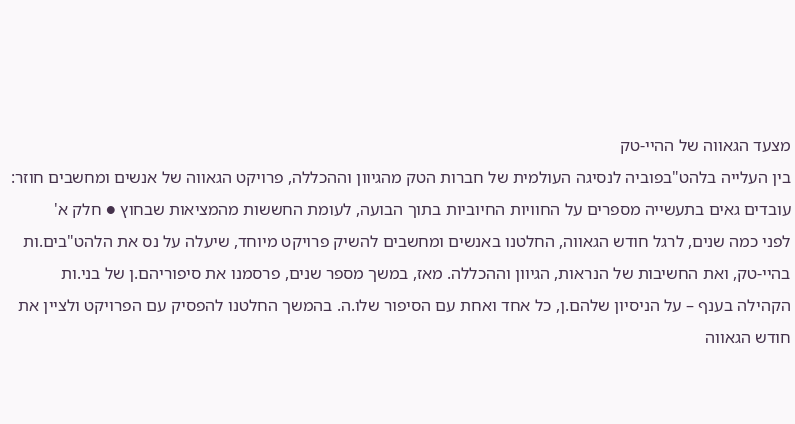מצעד הגאווה של ההיי-טק
בין העלייה בלהט"בפוביה לנסיגה העולמית של חברות הטק מהגיוון וההכללה, פרויקט הגאווה של אנשים ומחשבים חוזר: עובדים גאים בתעשייה מספרים על החוויות החיוביות בתוך הבועה, לעומת החששות מהמציאות שבחוץ ● חלק א'
לפני כמה שנים, לרגל חודש הגאווה, החלטנו באנשים ומחשבים להשיק פרויקט מיוחד, שיעלה על נס את הלהט"בים.ות בהיי-טק, ואת החשיבות של הנראות, הגיוון וההכללה. מאז, במשך מספר שנים, פרסמנו את סיפוריהם.ן של בני.ות הקהילה בענף – על הניסיון שלהם.ן, כל אחד ואחת עם הסיפור שלו.ה. בהמשך החלטנו להפסיק עם הפרויקט ולציין את חודש הגאווה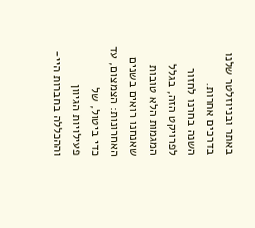באתר ובניוזלטר שלנו בדרכים אחרות.
השנה בחרנו לחזור לפרויקט הזה, בגלל המגמות הלא טובות שאנחנו רואים בשנים האחרונות: הצמצום, עד כדי ביטול, של פעילויות הגיוון וההכללה בחברות היי-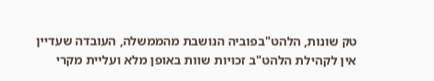טק שונות, הלהט"בפוביה הנושבת מהממשלה, העובדה שעדיין אין לקהילת הלהט"ב זכויות שוות באופן מלא ועליית מקרי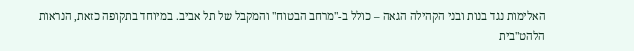האלימות נגד בנות ובני הקהילה הגאה – כולל ב-"מרחב הבטוח" והמקבל של תל אביב. במיוחד בתקופה כזאת, הנראות הלהט"בית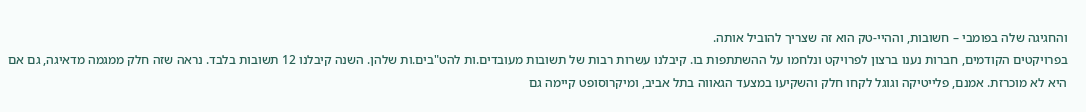והחגיגה שלה בפומבי – חשובות, וההיי-טק הוא זה שצריך להוביל אותה.
בפרויקטים הקודמים, חברות נענו ברצון לפרויקט ונלחמו על ההשתתפות בו. קיבלנו עשרות רבות של תשובות מעובדים.ות להט"בים.ות שלהן. השנה קיבלנו 12 תשובות בלבד. נראה שזה חלק ממגמה מדאיגה, גם אם היא לא מוכרזת. אמנם, פלייטיקה וגוגל לקחו חלק והשקיעו במצעד הגאווה בתל אביב, ומיקרוסופט קיימה גם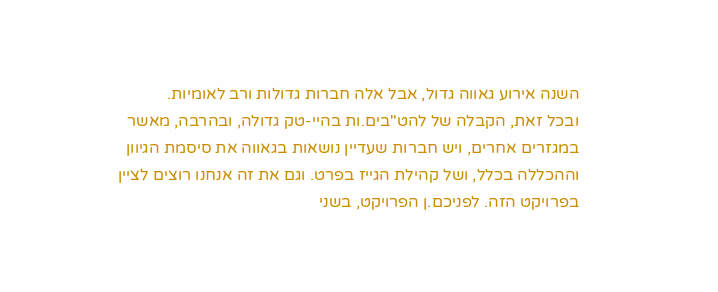השנה אירוע גאווה גדול, אבל אלה חברות גדולות ורב לאומיות.
ובכל זאת, הקבלה של להט"בים.ות בהיי-טק גדולה, ובהרבה, מאשר במגזרים אחרים, ויש חברות שעדיין נושאות בגאווה את סיסמת הגיוון וההכללה בכלל, ושל קהילת הגייז בפרט. וגם את זה אנחנו רוצים לציין בפרויקט הזה. לפניכם.ן הפרויקט, בשני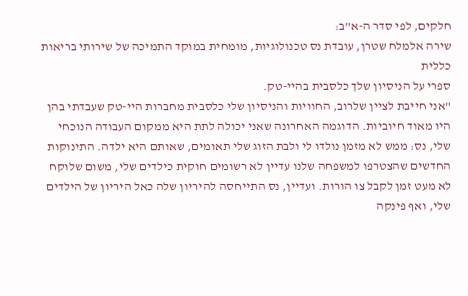חלקים, לפי סדר ה-א"ב:
שירה אלמלח שטרן, עובדת נס טכנולוגיות, מומחית במוקד התמיכה של שירותי בריאות כללית
ספרי על הניסיון שלך כלסבית בהיי-טק.
"אני חייבת לציין שלרוב, החוויות והניסיון שלי כלסבית מחברות היי-טק שעבדתי בהן היו מאוד חיוביות. הדוגמה האחרונה שאני יכולה לתת היא ממקום העבודה הנוכחי שלי, נס: ממש לא מזמן נולדו לי ולבת הזוג שלי תאומים, שאותם היא ילדה. התינוקות החדשים שהצטרפו למשפחה שלנו עדיין לא רשומים חוקית כילדים שלי, משום שלוקח לא מעט זמן לקבל צו הורות. ועדיין, נס התייחסה להיריון שלה כאל היריון של הילדים שלי, ואף פינקה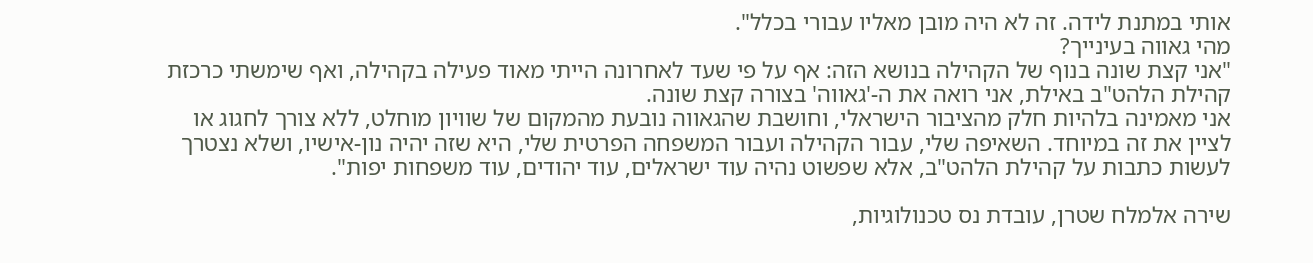אותי במתנת לידה. זה לא היה מובן מאליו עבורי בכלל".
מהי גאווה בעינייך?
"אני קצת שונה בנוף של הקהילה בנושא הזה: אף על פי שעד לאחרונה הייתי מאוד פעילה בקהילה, ואף שימשתי כרכזת קהילת הלהט"ב באילת, אני רואה את ה-'גאווה' בצורה קצת שונה.
אני מאמינה בלהיות חלק מהציבור הישראלי, וחושבת שהגאווה נובעת מהמקום של שוויון מוחלט, ללא צורך לחגוג או לציין את זה במיוחד. השאיפה שלי, עבור הקהילה ועבור המשפחה הפרטית שלי, היא שזה יהיה נון-אישיו, ושלא נצטרך לעשות כתבות על קהילת הלהט"ב, אלא שפשוט נהיה עוד ישראלים, עוד יהודים, עוד משפחות יפות".

שירה אלמלח שטרן, עובדת נס טכנולוגיות,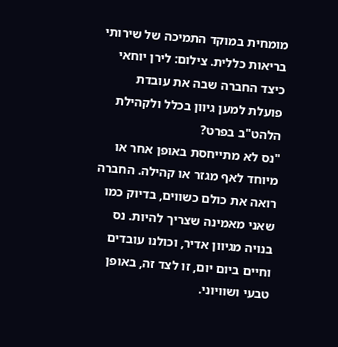מומחית במוקד התמיכה של שירותי בריאות כללית. צילום: לירן יוחאי
כיצד החברה שבה את עובדת פועלת למען גיוון בכלל ולקהילת הלהט"ב בפרט?
"נס לא מתייחסת באופן אחר או מיוחד לאף מגזר או קהילה. החברה רואה את כולם כשווים, בדיוק כמו שאני מאמינה שצריך להיות. נס בנויה מגיוון אדיר, וכולנו עובדים וחיים ביום יום, זו לצד זה, באופן טבעי ושוויוני.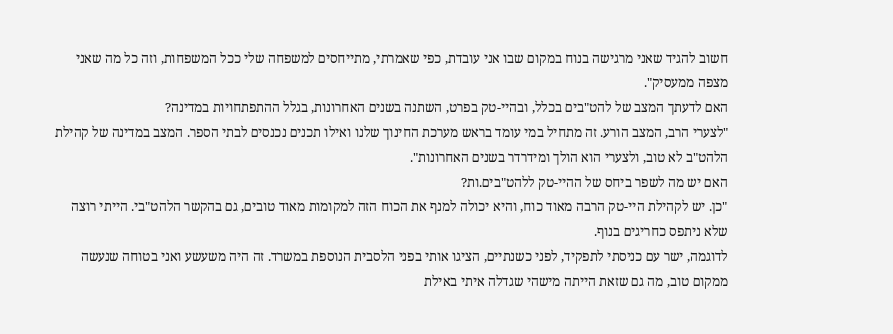חשוב להגיד שאני מרגישה בנוח במקום שבו אני עובדת, כפי שאמרתי, מתייחסים למשפחה שלי ככל המשפחות, וזה כל מה שאני מצפה ממעסיק".
האם לדעתך המצב של להט"בים בכלל, ובהיי-טק בפרט, השתנה בשנים האחרונות, בגלל ההתפתחויות במדינה?
"לצערי הרב, המצב הורע. זה מתחיל במי עומד בראש מערכת החינוך שלנו ואילו תכנים נכנסים לבתי הספר. המצב במדינה של קהילת הלהט"ב לא טוב, ולצערי הוא הולך ומידרדר בשנים האחרונות".
האם יש מה לשפר ביחס של ההיי-טק ללהט"בים.ות?
"כן. יש לקהילת היי-טק הרבה מאוד כוח, והיא יכולה למנף את הכוח הזה למקומות מאוד טובים, גם בהקשר הלהט"בי. הייתי רוצה שלא ניתפס כחריגים בנוף.
לדוגמה, ישר עם כניסתי לתפקיד, לפני כשנתיים, הציגו אותי בפני הלסבית הנוספת במשרד. זה היה משעשע ואני בטוחה שנעשה ממקום טוב, מה גם שזאת הייתה מישהי שגדלה איתי באילת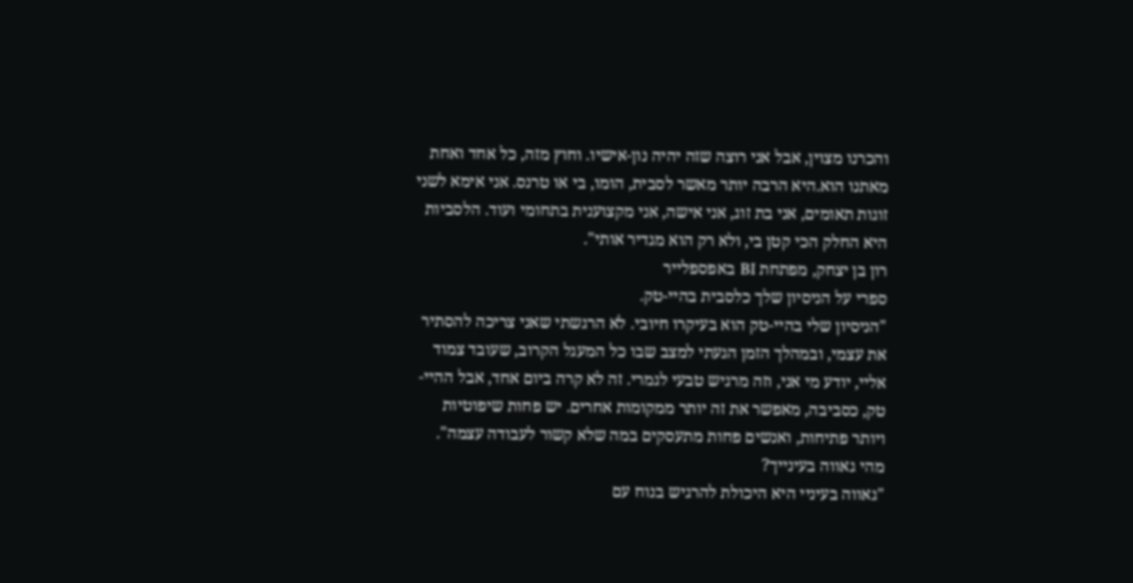והכרנו מצוין, אבל אני רוצה שזה יהיה נון-אישיו. וחוץ מזה, כל אחד ואחת מאתנו הוא.היא הרבה יותר מאשר לסבית, הומו, בי או טרנס. אני אימא לשני זוגות תאומים, אני בת זוג, אני אישה, אני מקצוענית בתחומי ועוד. הלסביות היא החלק הכי קטן בי, ולא רק הוא מגדיר אותי".
רון בן יצחק, מפתחת BI באפספלייר
ספרי על הניסיון שלך כלסבית בהיי-טק.
"הניסיון שלי בהיי-טק הוא בעיקרו חיובי. לא הרגשתי שאני צריכה להסתיר את עצמי, ובמהלך הזמן הגעתי למצב שבו כל המעגל הקרוב, שעובד צמוד אליי, יודע מי אני, וזה מרגיש טבעי לגמרי. זה לא קרה ביום אחד, אבל ההיי-טק, כסביבה, מאפשר את זה יותר ממקומות אחרים. יש פחות שיפוטיות ויותר פתיחות, ואנשים פחות מתעסקים במה שלא קשור לעבודה עצמה".
מהי גאווה בעינייך?
"גאווה בעיניי היא היכולת להרגיש בנוח עם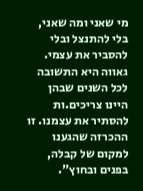מי שאני ומה שאני, בלי להתנצל ובלי להסביר את עצמי. גאווה היא התשובה לכל השנים שבהן היינו צריכים.ות להסתיר את עצמנו. זו ההכרזה שהגענו למקום של קבלה, בפנים ובחוץ".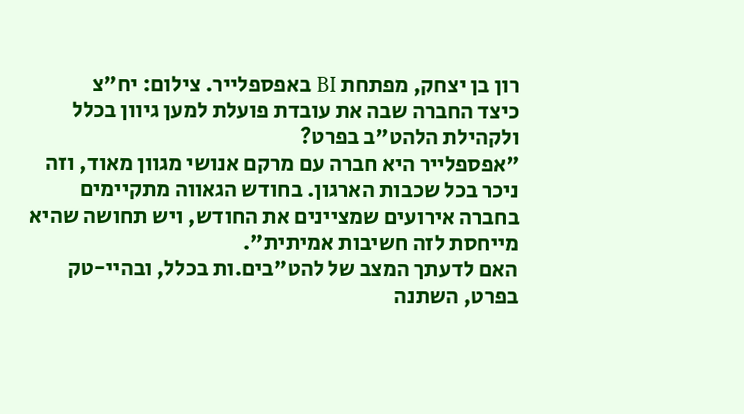רון בן יצחק, מפתחת BI באפספלייר. צילום: יח"צ
כיצד החברה שבה את עובדת פועלת למען גיוון בכלל ולקהילת הלהט"ב בפרט?
"אפספלייר היא חברה עם מרקם אנושי מגוון מאוד, וזה ניכר בכל שכבות הארגון. בחודש הגאווה מתקיימים בחברה אירועים שמציינים את החודש, ויש תחושה שהיא מייחסת לזה חשיבות אמיתית".
האם לדעתך המצב של להט"בים.ות בכלל, ובהיי-טק בפרט, השתנה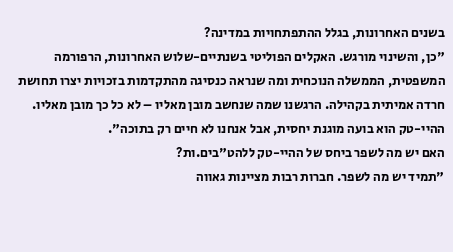בשנים האחרונות, בגלל ההתפתחויות במדינה?
"כן, והשינוי מורגש. האקלים הפוליטי בשנתיים-שלוש האחרונות, הרפורמה המשפטית, הממשלה הנוכחית ומה שנראה כנסיגה מהתקדמות בזכויות יצרו תחושת חרדה אמיתית בקהילה. הרגשנו שמה שנחשב מובן מאליו – לא כל כך מובן מאליו. ההיי-טק הוא בועה מוגנת יחסית, אבל אנחנו לא חיים רק בתוכה".
האם יש מה לשפר ביחס של ההיי-טק ללהט"בים.ות?
"תמיד יש מה לשפר. חברות רבות מציינות גאווה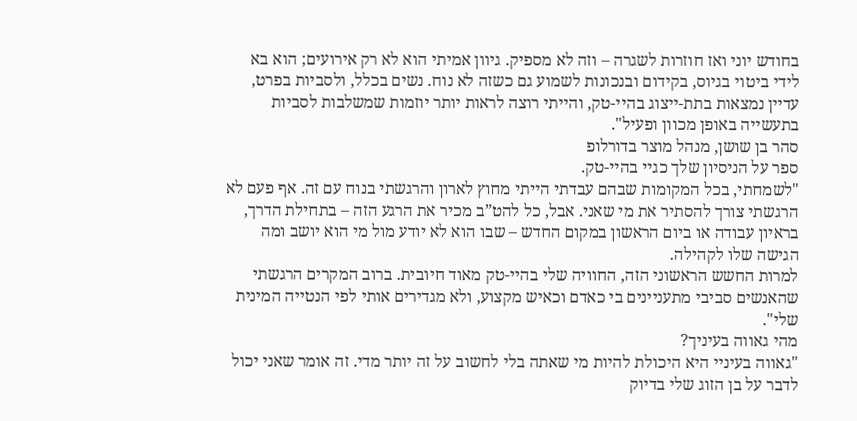בחודש יוני ואז חוזרות לשגרה – וזה לא מספיק. גיוון אמיתי הוא לא רק אירועים; הוא בא לידי ביטוי בגיוס, בקידום ובנכונות לשמוע גם כשזה לא נוח. נשים בכלל, ולסביות בפרט, עדיין נמצאות בתת-ייצוג בהיי-טק, והייתי רוצה לראות יותר יוזמות שמשלבות לסביות בתעשייה באופן מכוון ופעיל".
סהר בן שושן, מנהל מוצר בדורלופ
ספר על הניסיון שלך כגיי בהיי-טק.
"לשמחתי, בכל המקומות שבהם עבדתי הייתי מחוץ לארון והרגשתי בנוח עם זה. אף פעם לא הרגשתי צורך להסתיר את מי שאני. אבל, כל להט”ב מכיר את הרגע הזה – בתחילת הדרך, בראיון עבודה או ביום הראשון במקום החדש – שבו הוא לא יודע מול מי הוא יושב ומה הגישה שלו לקהילה.
למרות החשש הראשוני הזה, החוויה שלי בהיי-טק מאוד חיובית. ברוב המקרים הרגשתי שהאנשים סביבי מתעניינים בי כאדם וכאיש מקצוע, ולא מגדירים אותי לפי הנטייה המינית שלי".
מהי גאווה בעיניך?
"גאווה בעיניי היא היכולת להיות מי שאתה בלי לחשוב על זה יותר מדי. זה אומר שאני יכול לדבר על בן הזוג שלי בדיוק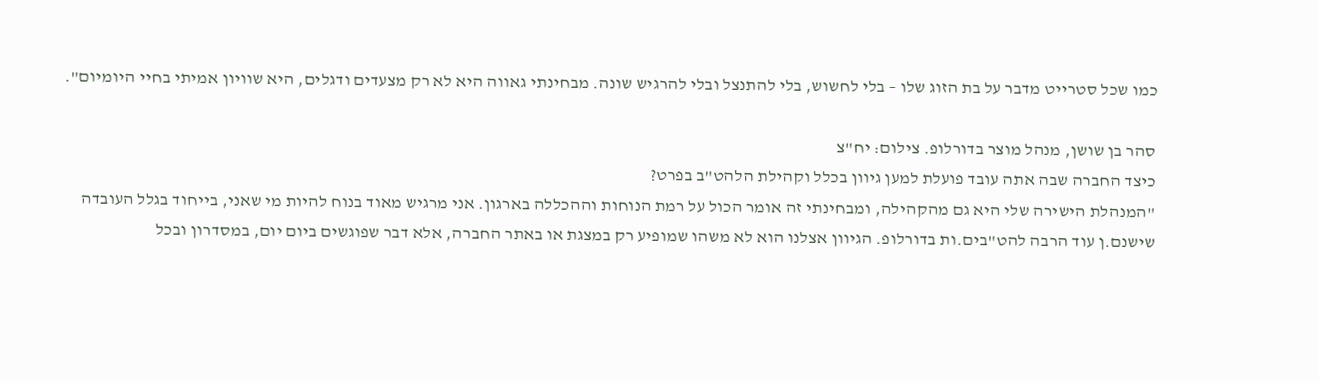כמו שכל סטרייט מדבר על בת הזוג שלו – בלי לחשוש, בלי להתנצל ובלי להרגיש שונה. מבחינתי גאווה היא לא רק מצעדים ודגלים, היא שוויון אמיתי בחיי היומיום".

סהר בן שושן, מנהל מוצר בדורלופ. צילום: יח"צ
כיצד החברה שבה אתה עובד פועלת למען גיוון בכלל וקהילת הלהט"ב בפרט?
"המנהלת הישירה שלי היא גם מהקהילה, ומבחינתי זה אומר הכול על רמת הנוחות וההכללה בארגון. אני מרגיש מאוד בנוח להיות מי שאני, בייחוד בגלל העובדה שישנם.ן עוד הרבה להט"בים.ות בדורלופ. הגיוון אצלנו הוא לא משהו שמופיע רק במצגת או באתר החברה, אלא דבר שפוגשים ביום יום, במסדרון ובכל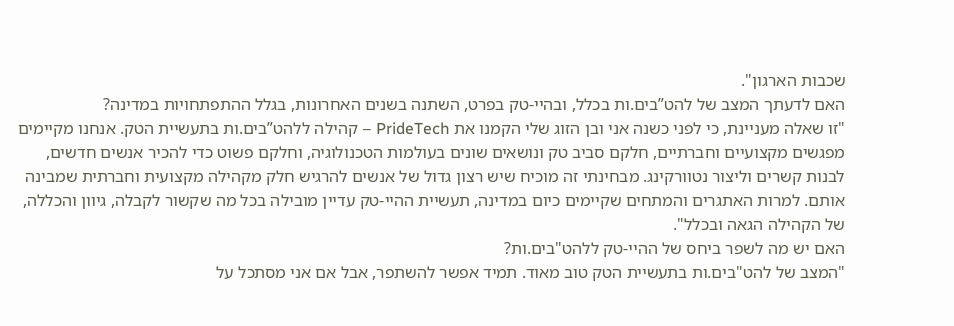שכבות הארגון".
האם לדעתך המצב של להט”בים.ות בכלל, ובהיי-טק בפרט, השתנה בשנים האחרונות, בגלל ההתפתחויות במדינה?
"זו שאלה מעניינת, כי לפני כשנה אני ובן הזוג שלי הקמנו את PrideTech – קהילה ללהט”בים.ות בתעשיית הטק. אנחנו מקיימים מפגשים מקצועיים וחברתיים, חלקם סביב טק ונושאים שונים בעולמות הטכנולוגיה, וחלקם פשוט כדי להכיר אנשים חדשים, לבנות קשרים וליצור נטוורקינג. מבחינתי זה מוכיח שיש רצון גדול של אנשים להרגיש חלק מקהילה מקצועית וחברתית שמבינה אותם. למרות האתגרים והמתחים שקיימים כיום במדינה, תעשיית ההיי-טק עדיין מובילה בכל מה שקשור לקבלה, גיוון והכללה, של הקהילה הגאה ובכלל".
האם יש מה לשפר ביחס של ההיי-טק ללהט"בים.ות?
"המצב של להט"בים.ות בתעשיית הטק טוב מאוד. תמיד אפשר להשתפר, אבל אם אני מסתכל על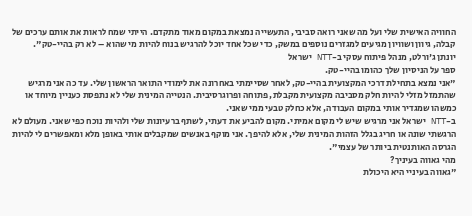החוויה האישית שלי ועל מה שאני רואה סביבי, התעשייה נמצאת במקום מאוד מתקדם. הייתי שמח לראות את אותם ערכים של קבלה, גיוון ושוויון מגיעים למגזרים נוספים במשק, כדי שכל אחד יוכל להרגיש בנוח להיות מי שהוא – לא רק בהיי-טק".
יונתן ג'ורלט, מנהל פיתוח עסקי ב-NTT ישראל
ספר על הניסיון שלך כהומו בהיי-טק.
"אני נמצא בתחילת דרכי המקצועית בהיי-טק, לאחר שסיימתי באחרונה את לימודי התואר הראשון שלי. עד כה אני מרגיש שהתמזל מזלי להיות חלק מסביבה מקצועית מקבלת, פתוחה ופרוגרסיבית. הנטייה המינית שלי לא נתפסת כעניין מיוחד או כמשהו שמגדיר אותי במקום העבודה, אלא כחלק טבעי ממי שאני.
ב-NTT ישראל אני מרגיש שיש לי מקום אמיתי. מקום להביע את דעתי, לשתף ברעיונות שלי ולהיות נוכח כפי שאני. מעולם לא הרגשתי שונה או חריג בגלל הזהות המינית שלי, אלא להיפך. אני מוקף באנשים שמקבלים אותי באופן מלא ומאפשרים לי להיות הגרסה האותנטית ביותר של עצמי".
מהי גאווה בעיניך?
"גאווה בעיניי היא היכולת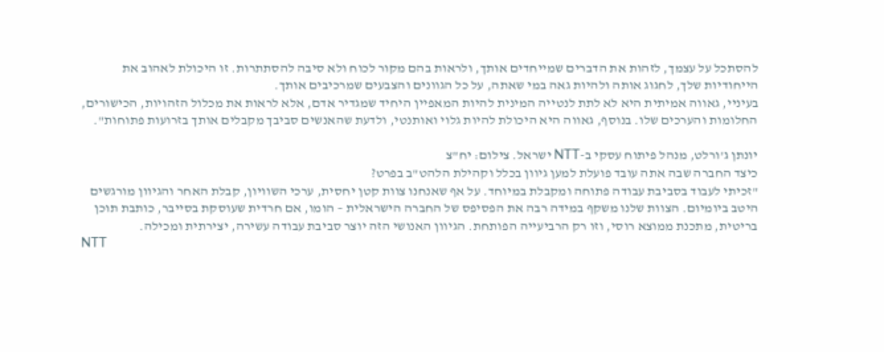להסתכל על עצמך, לזהות את הדברים שמייחדים אותך, ולראות בהם מקור לכוח ולא סיבה להסתתרות. זו היכולת לאהוב את הייחודיות שלך, לחגוג אותה ולהיות גאה במי שאתה, על כל הגוונים והצבעים שמרכיבים אותך.
בעיניי, גאווה אמיתית היא לא לתת לנטייה המינית להיות המאפיין היחיד שמגדיר אדם, אלא לראות את מכלול הזהויות, הכישורים, החלומות והערכים שלו. בנוסף, גאווה היא היכולת להיות גלוי ואותנטי, ולדעת שהאנשים סביבך מקבלים אותך בזרועות פתוחות".

יונתן ג'ורלט, מנהל פיתוח עסקי ב-NTT ישראל. צילום: יח"צ
כיצד החברה שבה אתה עובד פועלת למען גיוון בכלל וקהילת הלהט"ב בפרט?
"זכיתי לעבוד בסביבת עבודה פתוחה ומקבלת במיוחד. על אף שאנחנו צוות קטן יחסית, ערכי השוויון, קבלת האחר והגיוון מורגשים היטב ביומיום. הצוות שלנו משקף במידה רבה את הפסיפס של החברה הישראלית – הומו, אם חרדית שעוסקת בסייבר, כותבת תוכן בריטית, מתכנת ממוצא רוסי, וזו רק הרביעייה הפותחת. הגיוון האנושי הזה יוצר סביבת עבודה עשירה, יצירתית ומכילה.
NTT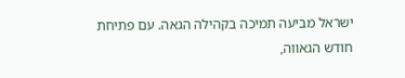ישראל מביעה תמיכה בקהילה הגאה. עם פתיחת חודש הגאווה,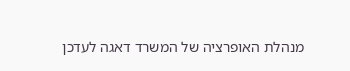מנהלת האופרציה של המשרד דאגה לעדכן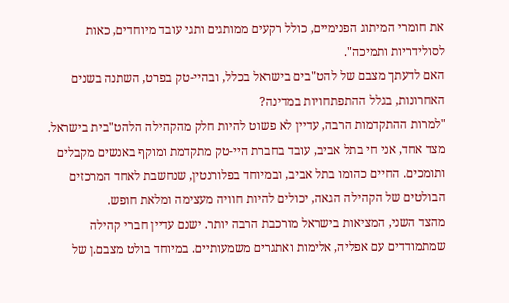את חומרי המיתוג הפנימיים, כולל רקעים ממותגים ותגי עובד מיוחדים, כאות לסולידריות ותמיכה".
האם לדעתך מצבם של להט"בים בישראל בכלל, ובהיי-טק בפרט, השתנה בשנים האחרונות, בגלל ההתפתחויות במדינה?
"למרות ההתקדמות הרבה, עדיין לא פשוט להיות חלק מהקהילה הלהט"בית בישראל. מצד אחד, אני חי בתל אביב, עובד בחברת היי-טק מתקדמת ומוקף באנשים מקבלים ותומכים. החיים כהומו בתל אביב, ובמיוחד בפלורנטין, שנחשבת לאחד המרכזים הבולטים של הקהילה הגאה, יכולים להיות חוויה מעצימה ומלאת חופש.
מהצד השני, המציאות בישראל מורכבת הרבה יותר. ישנם עדיין חברי קהילה שמתמודדים עם אפליה, אלימות ואתגרים משמעותיים. במיוחד בולט מצבם.ן של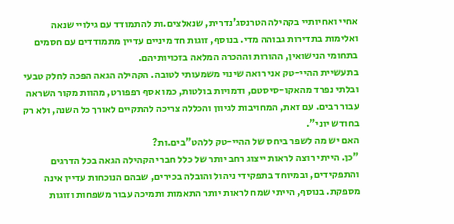אחיי ואחיותיי בקהילה הטרנסג'נדרית, שנאלצים.ות להתמודד עם גילויי שנאה ואלימות בתדירות גבוהה מדי. בנוסף, זוגות חד מיניים עדיין מתמודדים עם חסמים בתחומי הנישואין, ההורות וההכרה המלאה בזכויותיהם.
בתעשיית ההיי-טק אני רואה שינוי משמעותי לטובה. הקהילה הגאה הפכה לחלק טבעי ובלתי נפרד מהאקו-סיסטם, ודמויות בולטות, כמו אסף רפפורט, מהוות מקור השראה עבור רבים. עם זאת, המחויבות לגיוון והכללה צריכה להתקיים לאורך כל השנה, ולא רק בחודש יוני".
האם יש מה לשפר ביחס של ההיי-טק ללהט"בים.ות?
"כן. הייתי רוצה לראות ייצוג רחב יותר של כלל חברי הקהילה הגאה בכל הדרגים והתפקידים, ובמיוחד בתפקידי ניהול והובלה בכירים, שבהם הנוכחות עדיין אינה מספקת. בנוסף, הייתי שמח לראות יותר התאמות ותמיכה עבור משפחות וזוגות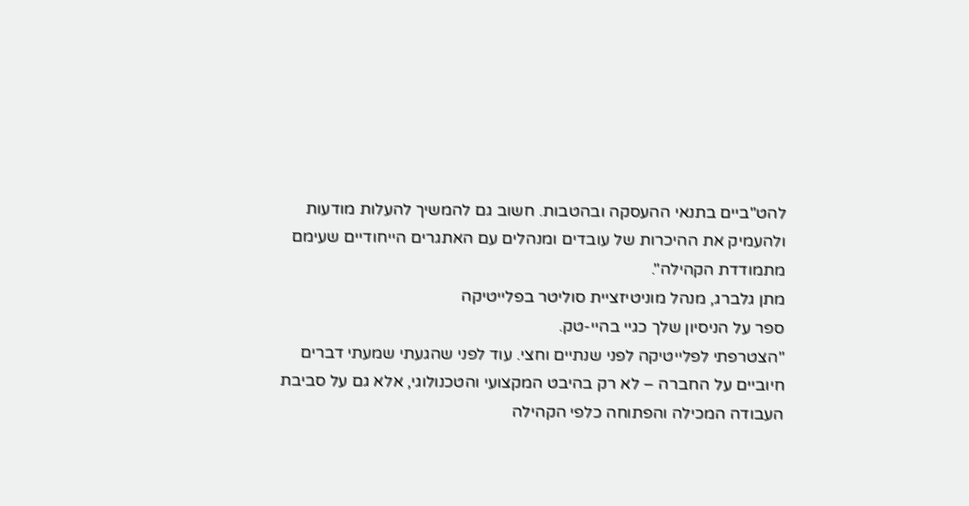להט"ביים בתנאי ההעסקה ובהטבות. חשוב גם להמשיך להעלות מודעות ולהעמיק את ההיכרות של עובדים ומנהלים עם האתגרים הייחודיים שעימם מתמודדת הקהילה".
מתן גלברג, מנהל מוניטיזציית סוליטר בפלייטיקה
ספר על הניסיון שלך כגיי בהיי-טק.
"הצטרפתי לפלייטיקה לפני שנתיים וחצי. עוד לפני שהגעתי שמעתי דברים חיוביים על החברה – לא רק בהיבט המקצועי והטכנולוגי, אלא גם על סביבת העבודה המכילה והפתוחה כלפי הקהילה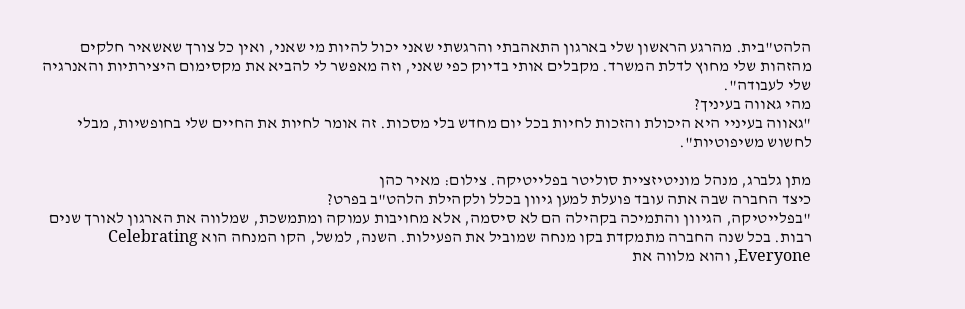הלהט"בית. מהרגע הראשון שלי בארגון התאהבתי והרגשתי שאני יכול להיות מי שאני, ואין כל צורך שאשאיר חלקים מהזהות שלי מחוץ לדלת המשרד. מקבלים אותי בדיוק כפי שאני, וזה מאפשר לי להביא את מקסימום היצירתיות והאנרגיה שלי לעבודה".
מהי גאווה בעיניך?
"גאווה בעיניי היא היכולת והזכות לחיות בכל יום מחדש בלי מסכות. זה אומר לחיות את החיים שלי בחופשיות, מבלי לחשוש משיפוטיות".

מתן גלברג, מנהל מוניטיזציית סוליטר בפלייטיקה. צילום: מאיר כהן
כיצד החברה שבה אתה עובד פועלת למען גיוון בכלל ולקהילת הלהט"ב בפרט?
"בפלייטיקה, הגיוון והתמיכה בקהילה הם לא סיסמה, אלא מחויבות עמוקה ומתמשכת, שמלווה את הארגון לאורך שנים רבות. בכל שנה החברה מתמקדת בקו מנחה שמוביל את הפעילות. השנה, למשל, הקו המנחה הוא Celebrating Everyone, והוא מלווה את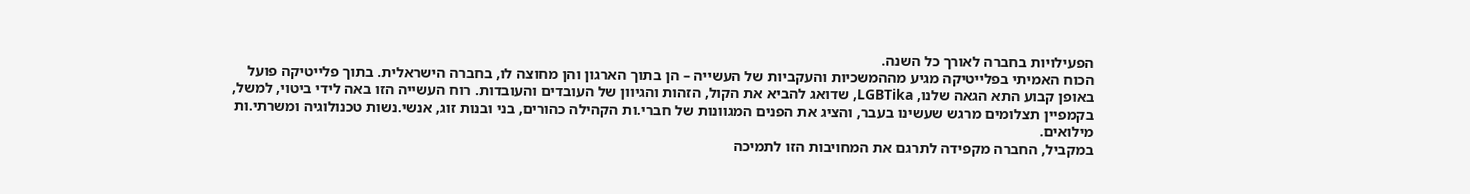הפעילויות בחברה לאורך כל השנה.
הכוח האמיתי בפלייטיקה מגיע מההמשכיות והעקביות של העשייה – הן בתוך הארגון והן מחוצה לו, בחברה הישראלית. בתוך פלייטיקה פועל באופן קבוע התא הגאה שלנו, LGBTika, שדואג להביא את הקול, הזהות והגיוון של העובדים והעובדות. רוח העשייה הזו באה לידי ביטוי, למשל, בקמפיין תצלומים מרגש שעשינו בעבר, והציג את הפנים המגוונות של חברי.ות הקהילה כהורים, בני ובנות זוג, אנשי.נשות טכנולוגיה ומשרתי.ות מילואים.
במקביל, החברה מקפידה לתרגם את המחויבות הזו לתמיכה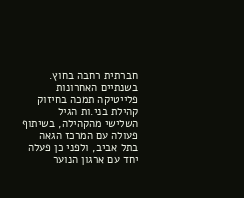חברתית רחבה בחוץ. בשנתיים האחרונות פלייטיקה תמכה בחיזוק קהילת בני.ות הגיל השלישי מהקהילה, בשיתוף פעולה עם המרכז הגאה בתל אביב, ולפני כן פעלה יחד עם ארגון הנוער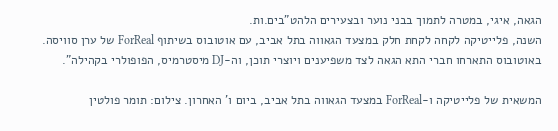הגאה, איגי, במטרה לתמוך בבני נוער ובצעירים הלהט"בים.ות.
השנה, פלייטיקה לקחה לקחת חלק במצעד הגאווה בתל אביב, עם אוטובוס בשיתוף ForReal של ערן סוויסה. באוטובוס התארחו חברי התא הגאה לצד משפיענים ויוצרי תוכן, וה-DJ מיסטרמיס, הפופולרי בקהילה".

המשאית של פלייטיקה ו-ForReal במצעד הגאווה בתל אביב, ביום ו' האחרון. צילום: תומר פולטין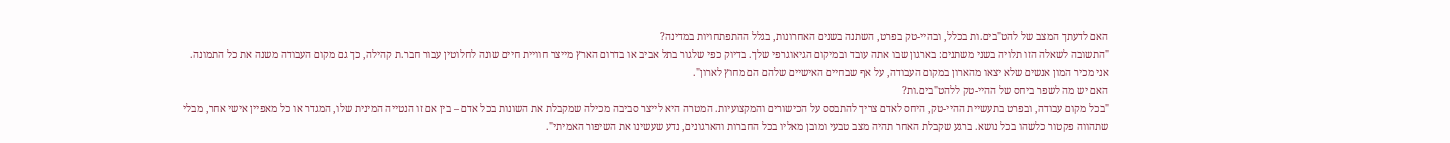האם לדעתך המצב של להט"בים.ות בכלל, ובהיי-טק בפרט, השתנה בשנים האחרונות, בגלל ההתפתחויות במדינה?
"התשובה לשאלה הזו תלויה בשני משתנים: בארגון שבו אתה עובד ובמיקום הגיאוגרפי שלך. בדיוק כפי שלגור בתל אביב או בדרום הארץ מייצר חוויית חיים שונה לחלוטין עבור חבר.ת קהילה, כך גם מקום העבודה משנה את כל התמונה. אני מכיר המון אנשים שלא יצאו מהארון במקום העבודה, על אף שבחיים האישיים שלהם הם מחוץ לארון".
האם יש מה לשפר ביחס של ההיי-טק ללהט"בים.ות?
"בכל מקום עבודה, ובפרט בתעשיית ההיי-טק, היחס לאדם צריך להתבסס על הכישורים והמקצועיות. המטרה היא לייצר סביבה מכילה שמקבלת את השונות בכל אדם – בין אם זו הנטייה המינית שלו, המגדר או כל מאפיין אישי אחר, מבלי שתהווה פקטור כלשהו בכל נושא. ברגע שקבלת האחר תהיה מצב טבעי ומובן מאליו בכל החברות והארגונים, נדע שעשינו את השיפור האמיתי".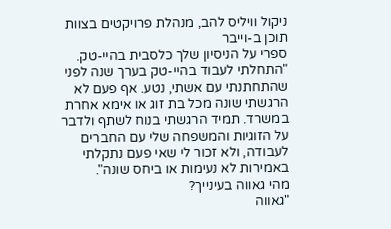ניקול וויליס להב, מנהלת פרויקטים בצוות תוכן ב-וייבר
ספרי על הניסיון שלך כלסבית בהיי-טק.
"התחלתי לעבוד בהיי-טק בערך שנה לפני שהתחתנתי עם אשתי, נטע. אף פעם לא הרגשתי שונה מכל בת זוג או אימא אחרת במשרד. תמיד הרגשתי בנוח לשתף ולדבר על הזוגיות והמשפחה שלי עם החברים לעבודה, ולא זכור לי שאי פעם נתקלתי באמירות לא נעימות או ביחס שונה".
מהי גאווה בעינייך?
"גאווה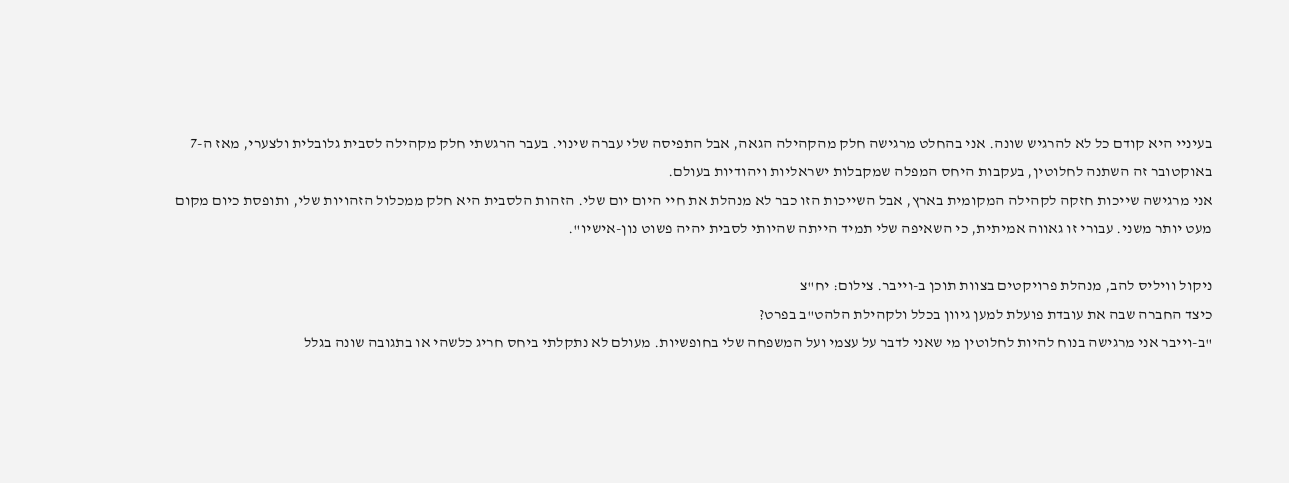בעיניי היא קודם כל לא להרגיש שונה. אני בהחלט מרגישה חלק מהקהילה הגאה, אבל התפיסה שלי עברה שינוי. בעבר הרגשתי חלק מקהילה לסבית גלובלית ולצערי, מאז ה-7 באוקטובר זה השתנה לחלוטין, בעקבות היחס המפלה שמקבלות ישראליות ויהודיות בעולם.
אני מרגישה שייכות חזקה לקהילה המקומית בארץ, אבל השייכות הזו כבר לא מנהלת את חיי היום יום שלי. הזהות הלסבית היא חלק ממכלול הזהויות שלי, ותופסת כיום מקום מעט יותר משני. עבורי זו גאווה אמיתית, כי השאיפה שלי תמיד הייתה שהיותי לסבית יהיה פשוט נון-אישיו".

ניקול וויליס להב, מנהלת פרויקטים בצוות תוכן ב-וייבר. צילום: יח"צ
כיצד החברה שבה את עובדת פועלת למען גיוון בכלל ולקהילת הלהט"ב בפרט?
"ב-וייבר אני מרגישה בנוח להיות לחלוטין מי שאני לדבר על עצמי ועל המשפחה שלי בחופשיות. מעולם לא נתקלתי ביחס חריג כלשהי או בתגובה שונה בגלל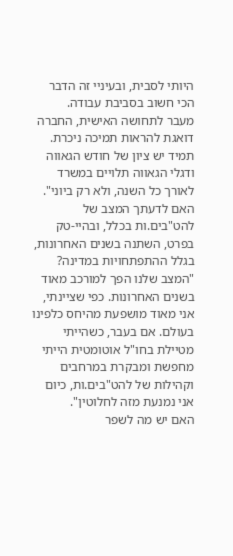היותי לסבית, ובעיניי זה הדבר הכי חשוב בסביבת עבודה.
מעבר לתחושה האישית, החברה דואגת להראות תמיכה ניכרת. תמיד יש ציון של חודש הגאווה ודגלי הגאווה תלויים במשרד לאורך כל השנה, ולא רק ביוני".
האם לדעתך המצב של להט"בים.ות בכלל, ובהיי-טק בפרט, השתנה בשנים האחרונות, בגלל ההתפתחויות במדינה?
"המצב שלנו הפך למורכב מאוד בשנים האחרונות. כפי שציינתי, אני מאוד מושפעת מהיחס כלפינו בעולם. אם בעבר, כשהייתי מטיילת בחו"ל אוטומטית הייתי מחפשת ומבקרת במרחבים וקהילות של להט"בים.ות, כיום אני נמנעת מזה לחלוטין".
האם יש מה לשפר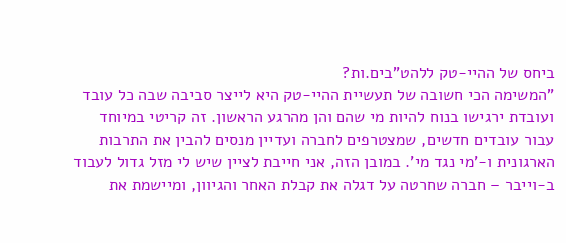ביחס של ההיי-טק ללהט"בים.ות?
"המשימה הכי חשובה של תעשיית ההיי-טק היא לייצר סביבה שבה כל עובד ועובדת ירגישו בנוח להיות מי שהם והן מהרגע הראשון. זה קריטי במיוחד עבור עובדים חדשים, שמצטרפים לחברה ועדיין מנסים להבין את התרבות הארגונית ו-'מי נגד מי'. במובן הזה, אני חייבת לציין שיש לי מזל גדול לעבוד ב-וייבר – חברה שחרטה על דגלה את קבלת האחר והגיוון, ומיישמת את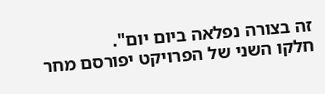זה בצורה נפלאה ביום יום".
חלקו השני של הפרויקט יפורסם מחר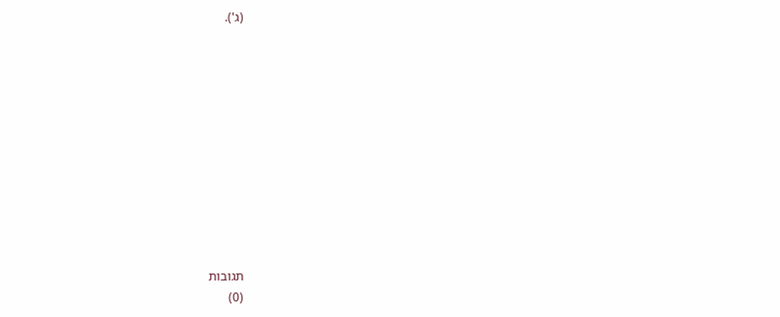(ג').











תגובות
(0)